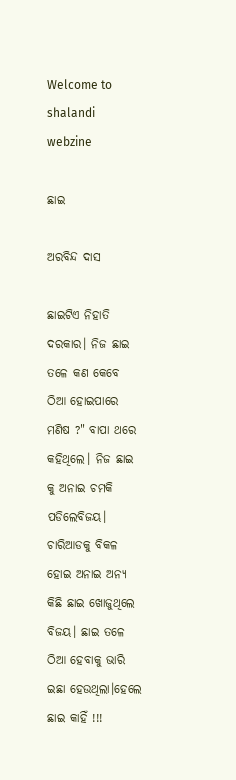Welcome to shalandi webzine

ଛାଇ

ଅରବିନ୍ଦ ଦାସ

ଛାଇଟିଏ ନିହାତି ଦରକାର। ନିଜ ଛାଇ ତଳେ କଣ କେବେ ଠିଆ ହୋଇପାରେ ମଣିଷ ?" ବାପା ଥରେ କହିଥିଲେ। ନିଜ ଛାଇ କୁ ଅନାଇ ଚମକି ପଡିଲେବିଜୟ। ଚାରିଆଡକୁ ବିକଳ ହୋଇ ଅନାଇ ଅନ୍ୟ କିଛି ଛାଇ ଖୋଜୁଥିଲେ ବିଜୟ। ଛାଇ ତଳେ ଠିଆ ହେବାକୁ ଭାରି ଇଛା ହେଉଥିଲା।ହେଲେ ଛାଇ କାହିଁ !!!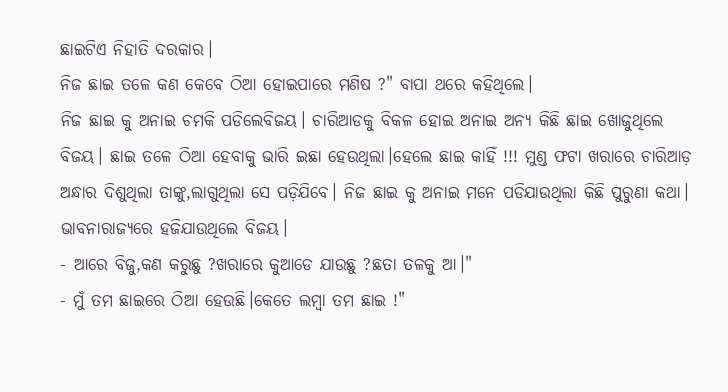ଛାଇଟିଏ ନିହାତି ଦରକାର।
ନିଜ ଛାଇ ତଳେ କଣ କେବେ ଠିଆ ହୋଇପାରେ ମଣିଷ ?" ବାପା ଥରେ କହିଥିଲେ।
ନିଜ ଛାଇ କୁ ଅନାଇ ଚମକି ପଡିଲେବିଜୟ। ଚାରିଆଡକୁ ବିକଳ ହୋଇ ଅନାଇ ଅନ୍ୟ କିଛି ଛାଇ ଖୋଜୁଥିଲେ ବିଜୟ। ଛାଇ ତଳେ ଠିଆ ହେବାକୁ ଭାରି ଇଛା ହେଉଥିଲା।ହେଲେ ଛାଇ କାହିଁ !!! ମୁଣ୍ଡ ଫଟା ଖରାରେ ଚାରିଆଡ଼ ଅନ୍ଧାର ଦିଶୁଥିଲା ତାଙ୍କୁ,ଲାଗୁଥିଲା ସେ ପଡ଼ିଯିବେ। ନିଜ ଛାଇ କୁ ଅନାଇ ମନେ ପଡିଯାଉଥିଲା କିଛି ପୁରୁଣା କଥା। ଭାବନାରାଜ୍ୟରେ ହଜିଯାଉଥିଲେ ବିଜୟ।
- ଆରେ ବିଜୁ,କଣ କରୁଛୁ ?ଖରାରେ କୁଆଡେ ଯାଉଛୁ ?ଛତା ତଳକୁ ଆ।"
- ମୁଁ ତମ ଛାଇରେ ଠିଆ ହେଉଛି।କେତେ ଲମ୍ବା ତମ ଛାଇ !"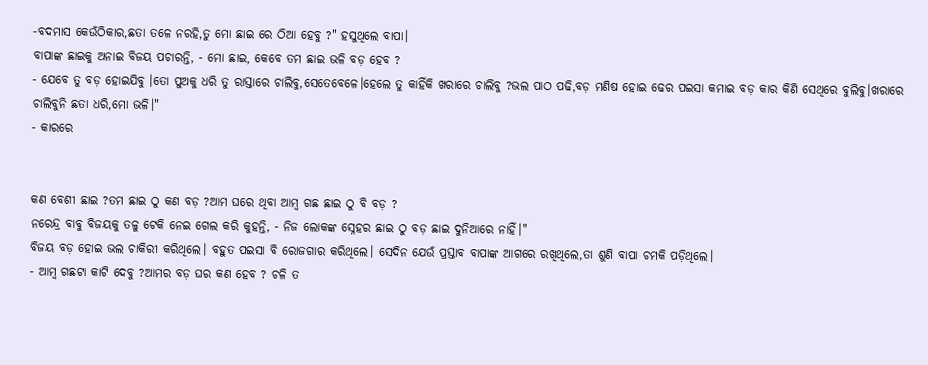-ବଦମାସ କେଉଁଠିକାର,ଛତା ତଳେ ନରହି,ତୁ ମୋ ଛାଇ ରେ ଠିଆ ହେବୁ ?" ହସୁଥିଲେ ବାପା।
ବାପାଙ୍କ ଛାଇକୁ ଅନାଇ ବିଜୟ ପଚାରନ୍ତି, - ମୋ ଛାଇ, କେବେ ତମ ଛାଇ ଭଳି ବଡ଼ ହେବ ?
- ଯେବେ ତୁ ବଡ଼ ହୋଇଯିବୁ ।ତୋ ପୁଅକୁ ଧରି ତୁ ରାସ୍ତାରେ ଚାଲିବୁ,ସେତେବେଳେ।ହେଲେ ତୁ କାହିଁକି ଖରାରେ ଚାଲିବୁ ?ଭଲ ପାଠ ପଢି,ବଡ଼ ମଣିଷ ହୋଇ ଢେର ପଇସା କମାଇ ବଡ଼ କାର କିଣି ସେଥିରେ ବୁଲିବୁ।ଖରାରେ ଚାଲିବୁନି ଛତା ଧରି,ମୋ ଭଳି।"
- କାରରେ


କଣ ବେଶୀ ଛାଇ ?ତମ ଛାଇ ଠୁ କଣ ବଡ଼ ?ଆମ ଘରେ ଥିବା ଆମ୍ବ ଗଛ ଛାଇ ଠୁ ବି ବଡ଼ ?
ନରେନ୍ଦ୍ର ବାବୁ ବିଜୟକୁ ତଳୁ ଟେକି ନେଇ ଗେଲ କରି କୁହନ୍ତି, - ନିଜ ଲୋକଙ୍କ ସ୍ନେହର ଛାଇ ଠୁ ବଡ଼ ଛାଇ ଦୁନିଆରେ ନାହିଁ।"
ବିଜୟ ବଡ଼ ହୋଇ ଭଲ ଚାକିରୀ କରିଥିଲେ। ବହୁତ ପଇସା ବି ରୋଜଗାର କରିଥିଲେ। ସେଦିନ ଯେଉଁ ପ୍ରସ୍ତାବ ବାପାଙ୍କ ଆଗରେ ରଖିଥିଲେ,ତା ଶୁଣି ବାପା ଚମକି ପଡ଼ିଥିଲେ।
- ଆମ୍ବ ଗଛଟା କାଟି ଦେବୁ ?ଆମର ବଡ଼ ଘର କଣ ହେବ ? ଚଳି ତ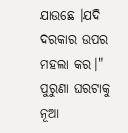ଯାଉଛେ ।ଯଦି ଦରକାର ଉପର ମହଲା କର।"
ପୁରୁଣା ଘରଟାକୁ ନୂଆ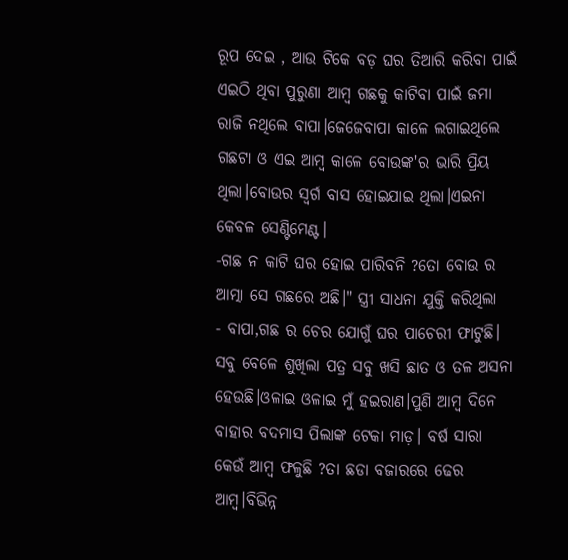ରୂପ ଦେଇ , ଆଉ ଟିକେ ବଡ଼ ଘର ତିଆରି କରିବା ପାଇଁ ଏଇଠି ଥିବା ପୁରୁଣା ଆମ୍ବ ଗଛକୁ କାଟିବା ପାଇଁ ଜମା ରାଜି ନଥିଲେ ବାପା।ଜେଜେବାପା କାଳେ ଲଗାଇଥିଲେ ଗଛଟା ଓ ଏଇ ଆମ୍ବ କାଳେ ବୋଉଙ୍କ'ର ଭାରି ପ୍ରିୟ ଥିଲା।ବୋଉର ସ୍ୱର୍ଗ ବାସ ହୋଇଯାଇ ଥିଲା।ଏଇନା କେବଳ ସେଣ୍ଟିମେଣ୍ଟ।
-ଗଛ ନ କାଟି ଘର ହୋଇ ପାରିବନି ?ତୋ ବୋଉ ର ଆତ୍ମା ସେ ଗଛରେ ଅଛି।" ସ୍ତ୍ରୀ ସାଧନା ଯୁକ୍ତି କରିଥିଲା
- ବାପା,ଗଛ ର ଚେର ଯୋଗୁଁ ଘର ପାଚେରୀ ଫାଟୁଛି। ସବୁ ବେଳେ ଶୁଖିଲା ପତ୍ର ସବୁ ଖସି ଛାତ ଓ ତଳ ଅସନା ହେଉଛି।ଓଳାଇ ଓଳାଇ ମୁଁ ହଇରାଣ।ପୁଣି ଆମ୍ବ ଦିନେ ବାହାର ବଦମାସ ପିଲାଙ୍କ ଟେକା ମାଡ଼। ବର୍ଷ ସାରା କେଉଁ ଆମ୍ବ ଫଳୁଛି ?ତା ଛଡା ବଜାରରେ ଢେର ଆମ୍ବ।ବିଭିନ୍ନ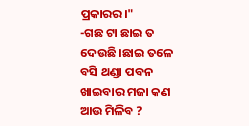ପ୍ରକାରର।"
-ଗଛ ଟା ଛାଇ ତ ଦେଉଛି।ଛାଇ ତଳେ ବସି ଥଣ୍ଡା ପବନ ଖାଇବାର ମଜା କଣ ଆଉ ମିଳିବ ?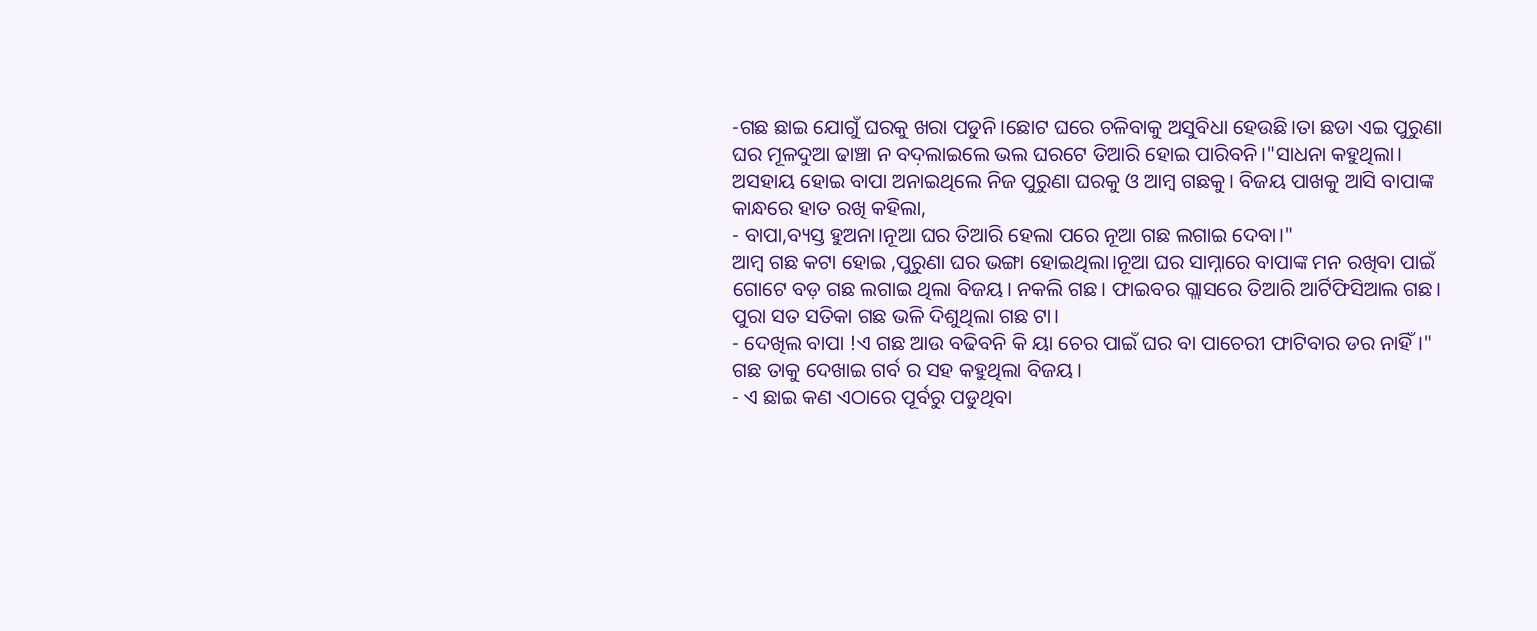-ଗଛ ଛାଇ ଯୋଗୁଁ ଘରକୁ ଖରା ପଡୁନି।ଛୋଟ ଘରେ ଚଳିବାକୁ ଅସୁବିଧା ହେଉଛି।ତା ଛଡା ଏଇ ପୁରୁଣା ଘର ମୂଳଦୁଆ ଢାଞ୍ଚା ନ ବଦ଼ଲାଇଲେ ଭଲ ଘରଟେ ତିଆରି ହୋଇ ପାରିବନି।"ସାଧନା କହୁଥିଲା।
ଅସହାୟ ହୋଇ ବାପା ଅନାଇଥିଲେ ନିଜ ପୁରୁଣା ଘରକୁ ଓ ଆମ୍ବ ଗଛକୁ। ବିଜୟ ପାଖକୁ ଆସି ବାପାଙ୍କ କାନ୍ଧରେ ହାତ ରଖି କହିଲା,
- ବାପା,ବ୍ୟସ୍ତ ହୁଅନା।ନୂଆ ଘର ତିଆରି ହେଲା ପରେ ନୂଆ ଗଛ ଲଗାଇ ଦେବା।"
ଆମ୍ବ ଗଛ କଟା ହୋଇ ,ପୁରୁଣା ଘର ଭଙ୍ଗା ହୋଇଥିଲା।ନୂଆ ଘର ସାମ୍ନାରେ ବାପାଙ୍କ ମନ ରଖିବା ପାଇଁ ଗୋଟେ ବଡ଼ ଗଛ ଲଗାଇ ଥିଲା ବିଜୟ। ନକଲି ଗଛ। ଫାଇବର ଗ୍ଲାସରେ ତିଆରି ଆର୍ଟିଫିସିଆଲ ଗଛ। ପୁରା ସତ ସତିକା ଗଛ ଭଳି ଦିଶୁଥିଲା ଗଛ ଟା।
- ଦେଖିଲ ବାପା !ଏ ଗଛ ଆଉ ବଢିବନି କି ୟା ଚେର ପାଇଁ ଘର ବା ପାଚେରୀ ଫାଟିବାର ଡର ନାହିଁ।" ଗଛ ତାକୁ ଦେଖାଇ ଗର୍ବ ର ସହ କହୁଥିଲା ବିଜୟ।
- ଏ ଛାଇ କଣ ଏଠାରେ ପୂର୍ବରୁ ପଡୁଥିବା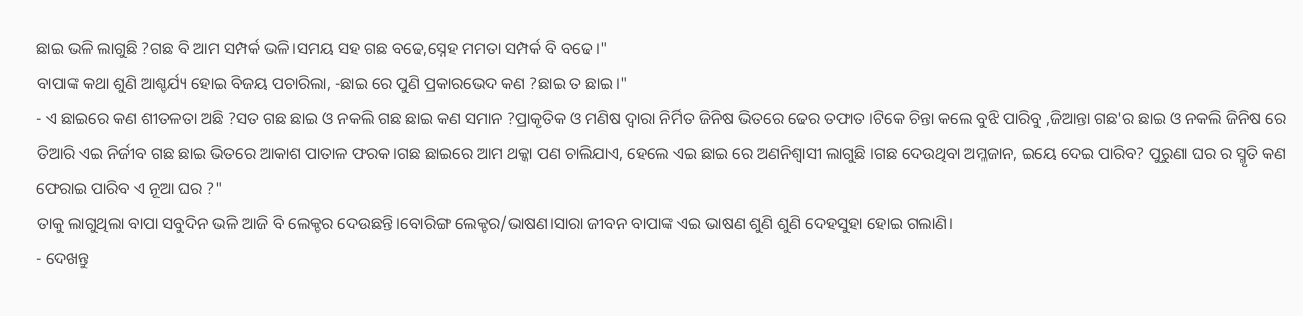ଛାଇ ଭଳି ଲାଗୁଛି ?ଗଛ ବି ଆମ ସମ୍ପର୍କ ଭଳି।ସମୟ ସହ ଗଛ ବଢେ,ସ୍ନେହ ମମତା ସମ୍ପର୍କ ବି ବଢେ।"
ବାପାଙ୍କ କଥା ଶୁଣି ଆଶ୍ଚର୍ଯ୍ୟ ହୋଇ ବିଜୟ ପଚାରିଲା, -ଛାଇ ରେ ପୁଣି ପ୍ରକାରଭେଦ କଣ ?ଛାଇ ତ ଛାଇ।"
- ଏ ଛାଇରେ କଣ ଶୀତଳତା ଅଛି ?ସତ ଗଛ ଛାଇ ଓ ନକଲି ଗଛ ଛାଇ କଣ ସମାନ ?ପ୍ରାକୃତିକ ଓ ମଣିଷ ଦ୍ବାରା ନିର୍ମିତ ଜିନିଷ ଭିତରେ ଢେର ତଫାତ ।ଟିକେ ଚିନ୍ତା କଲେ ବୁଝି ପାରିବୁ ,ଜିଆନ୍ତା ଗଛ'ର ଛାଇ ଓ ନକଲି ଜିନିଷ ରେ ତିଆରି ଏଇ ନିର୍ଜୀବ ଗଛ ଛାଇ ଭିତରେ ଆକାଶ ପାତାଳ ଫରକ।ଗଛ ଛାଇରେ ଆମ ଥକ୍କା ପଣ ଚାଲିଯାଏ, ହେଲେ ଏଇ ଛାଇ ରେ ଅଣନିଶ୍ବାସୀ ଲାଗୁଛି ।ଗଛ ଦେଉଥିବା ଅମ୍ଳଜାନ, ଇୟେ ଦେଇ ପାରିବ? ପୁରୁଣା ଘର ର ସ୍ମୃତି କଣ ଫେରାଇ ପାରିବ ଏ ନୂଆ ଘର ?"
ତାକୁ ଲାଗୁଥିଲା ବାପା ସବୁଦିନ ଭଳି ଆଜି ବି ଲେକ୍ଚର ଦେଉଛନ୍ତି।ବୋରିଙ୍ଗ ଲେକ୍ଚର/ଭାଷଣ।ସାରା ଜୀବନ ବାପାଙ୍କ ଏଇ ଭାଷଣ ଶୁଣି ଶୁଣି ଦେହସୁହା ହୋଇ ଗଲାଣି।
- ଦେଖନ୍ତୁ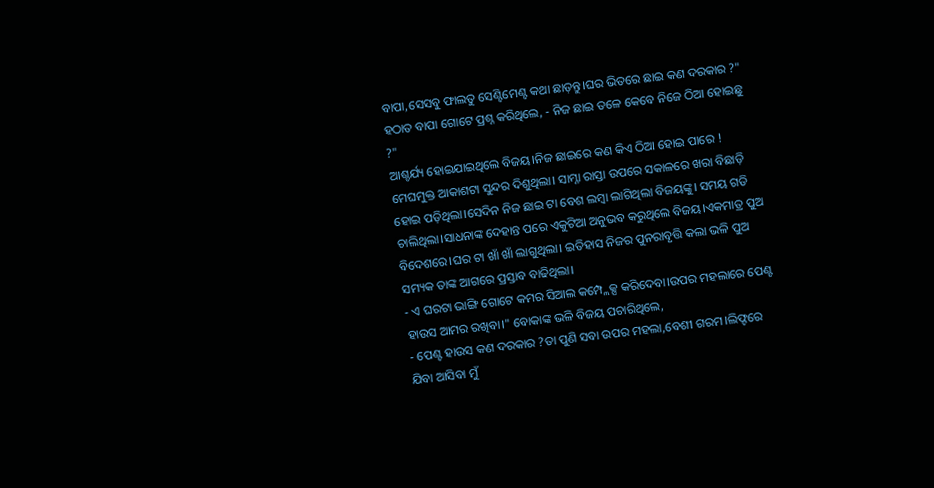ବାପା,ସେସବୁ ଫାଲତୁ ସେଣ୍ଟିମେଣ୍ଟ କଥା ଛାଡ଼ନ୍ତୁ।ଘର ଭିତରେ ଛାଇ କଣ ଦରକାର ?"
ହଠାତ ବାପା ଗୋଟେ ପ୍ରଶ୍ନ କରିଥିଲେ, - ନିଜ ଛାଇ ତଳେ କେବେ ନିଜେ ଠିଆ ହୋଇଛୁ ?"
ଆଶ୍ଚର୍ଯ୍ୟ ହୋଇଯାଇଥିଲେ ବିଜୟ।ନିଜ ଛାଇରେ କଣ କିଏ ଠିଆ ହୋଇ ପାରେ ! ମେଘମୁକ୍ତ ଆକାଶଟା ସୁନ୍ଦର ଦିଶୁଥିଲା। ସାମ୍ନା ରାସ୍ତା ଉପରେ ସକାଳରେ ଖରା ବିଛାଡ଼ି ହୋଇ ପଡ଼ିଥିଲା।ସେଦିନ ନିଜ ଛାଇ ଟା ବେଶ ଲମ୍ବା ଲାଗିଥିଲା ବିଜୟଙ୍କୁ। ସମୟ ଗଡି ଚାଲିଥିଲା।ସାଧନାଙ୍କ ଦେହାନ୍ତ ପରେ ଏକୁଟିଆ ଅନୁଭବ କରୁଥିଲେ ବିଜୟ।ଏକମାତ୍ର ପୁଅ ବିଦେଶରେ।ଘର ଟା ଖାଁ ଖାଁ ଲାଗୁଥିଲା। ଇତିହାସ ନିଜର ପୁନରାବୃତ୍ତି କଲା ଭଳି ପୁଅ ସମ୍ୟକ ତାଙ୍କ ଆଗରେ ପ୍ରସ୍ତାବ ବାଢିଥିଲା।
- ଏ ଘରଟା ଭାଙ୍ଗି ଗୋଟେ କମର ସିଆଲ କମ୍ପ୍ଲେକ୍ସ କରିଦେବା।ଉପର ମହଲାରେ ପେଣ୍ଟ ହାଉସ ଆମର ରଖିବା।" ବୋକାଙ୍କ ଭଳି ବିଜୟ ପଚାରିଥିଲେ,
- ପେଣ୍ଟ ହାଉସ କଣ ଦରକାର ?ତା ପୁଣି ସବା ଉପର ମହଲା,ବେଶୀ ଗରମ।ଲିଫ୍ଟରେ ଯିବା ଆସିବା ମୁଁ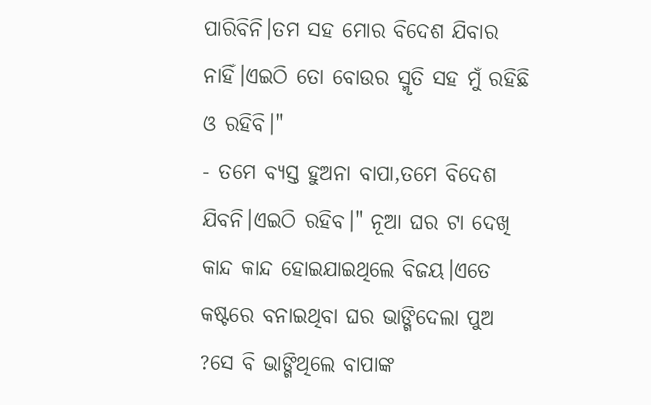ପାରିବିନି।ତମ ସହ ମୋର ବିଦେଶ ଯିବାର ନାହିଁ।ଏଇଠି ତୋ ବୋଉର ସ୍ମୃତି ସହ ମୁଁ ରହିଛି ଓ ରହିବି।"
- ତମେ ବ୍ୟସ୍ତ ହୁଅନା ବାପା,ତମେ ବିଦେଶ ଯିବନି।ଏଇଠି ରହିବ।" ନୂଆ ଘର ଟା ଦେଖି କାନ୍ଦ କାନ୍ଦ ହୋଇଯାଇଥିଲେ ବିଜୟ।ଏତେ କଷ୍ଟରେ ବନାଇଥିବା ଘର ଭାଙ୍ଗିଦେଲା ପୁଅ ?ସେ ବି ଭାଙ୍ଗିଥିଲେ ବାପାଙ୍କ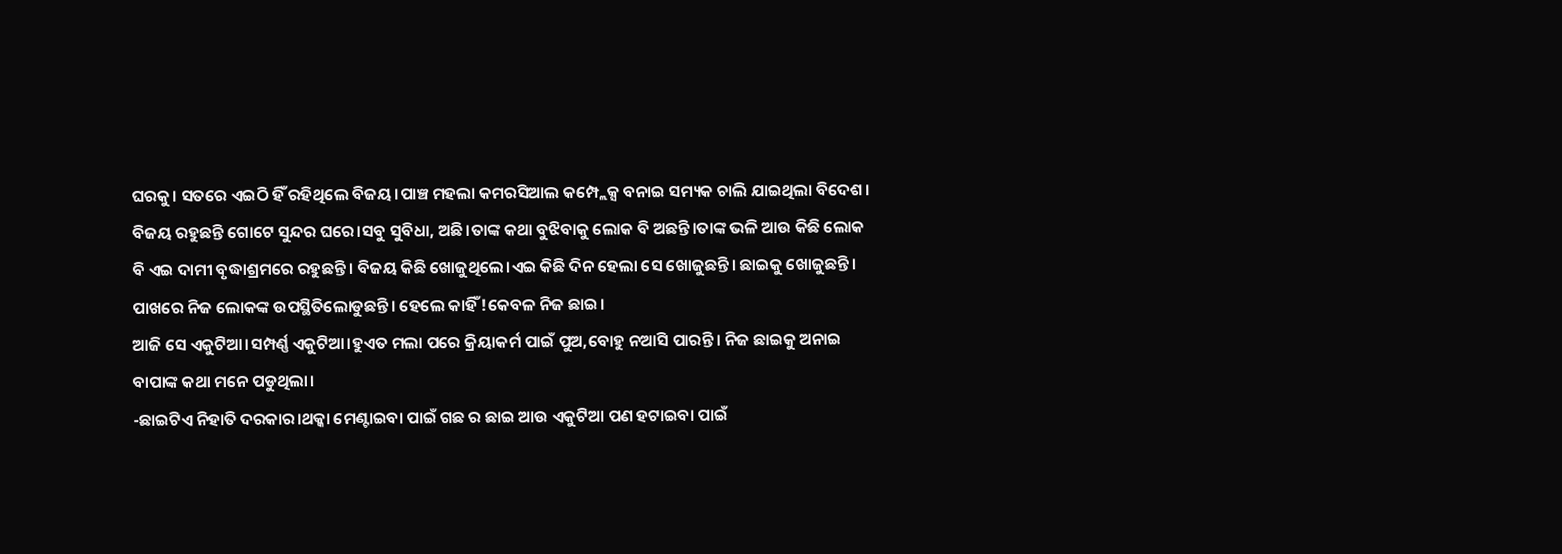ଘରକୁ। ସତରେ ଏଇଠି ହିଁ ରହିଥିଲେ ବିଜୟ।ପାଞ୍ଚ ମହଲା କମରସିଆଲ କମ୍ପ୍ଲେକ୍ସ ବନାଇ ସମ୍ୟକ ଚାଲି ଯାଇଥିଲା ବିଦେଶ। ବିଜୟ ରହୁଛନ୍ତି ଗୋଟେ ସୁନ୍ଦର ଘରେ।ସବୁ ସୁବିଧା, ଅଛି।ତାଙ୍କ କଥା ବୁଝିବାକୁ ଲୋକ ବି ଅଛନ୍ତି।ତାଙ୍କ ଭଳି ଆଉ କିଛି ଲୋକ ବି ଏଇ ଦାମୀ ବୃଦ୍ଧାଶ୍ରମରେ ରହୁଛନ୍ତି। ବିଜୟ କିଛି ଖୋଜୁଥିଲେ।ଏଇ କିଛି ଦିନ ହେଲା ସେ ଖୋଜୁଛନ୍ତି। ଛାଇକୁ ଖୋଜୁଛନ୍ତି। ପାଖରେ ନିଜ ଲୋକଙ୍କ ଉପସ୍ଥିତିଲୋଡୁଛନ୍ତି। ହେଲେ କାହିଁ !କେବଳ ନିଜ ଛାଇ।
ଆଜି ସେ ଏକୁଟିଆ।ସମ୍ପର୍ଣ୍ଣ ଏକୁଟିଆ।ହୁଏତ ମଲା ପରେ କ୍ରିୟାକର୍ମ ପାଇଁ ପୁଅ,ବୋହୁ ନଆସି ପାରନ୍ତି। ନିଜ ଛାଇକୁ ଅନାଇ ବାପାଙ୍କ କଥା ମନେ ପଡୁଥିଲା।
-ଛାଇଟିଏ ନିହାତି ଦରକାର।ଥକ୍କା ମେଣ୍ଟାଇବା ପାଇଁ ଗଛ ର ଛାଇ ଆଉ ଏକୁଟିଆ ପଣ ହଟାଇବା ପାଇଁ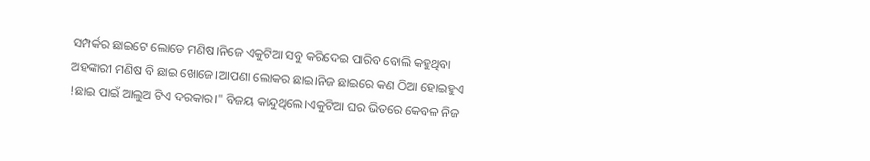ସମ୍ପର୍କର ଛାଇଟେ ଲୋଡେ ମଣିଷ।ନିଜେ ଏକୁଟିଆ ସବୁ କରିଦେଇ ପାରିବ ବୋଲି କହୁଥିବା ଅହଙ୍କାରୀ ମଣିଷ ବି ଛାଇ ଖୋଜେ।ଆପଣା ଲୋକର ଛାଇ।ନିଜ ଛାଇରେ କଣ ଠିଆ ହୋଇହୁଏ !ଛାଇ ପାଇଁ ଆଲୁଅ ଟିଏ ଦରକାର।" ବିଜୟ କାନ୍ଦୁଥିଲେ।ଏକୁଟିଆ ଘର ଭିତରେ କେବଳ ନିଜ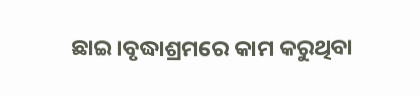ଛାଇ।ବୃଦ୍ଧାଶ୍ରମରେ କାମ କରୁଥିବା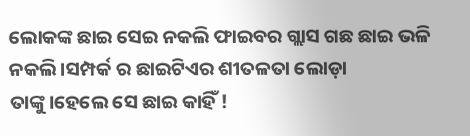ଲୋକଙ୍କ ଛାଇ ସେଇ ନକଲି ଫାଇବର ଗ୍ଲାସ ଗଛ ଛାଇ ଭଳି ନକଲି।ସମ୍ପର୍କ ର ଛାଇଟିଏର ଶୀତଳତା ଲୋଡ଼ା ତାଙ୍କୁ।ହେଲେ ସେ ଛାଇ କାହିଁ !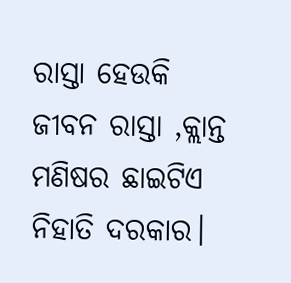ରାସ୍ତା ହେଉକି ଜୀବନ ରାସ୍ତା ,କ୍ଲାନ୍ତ ମଣିଷର ଛାଇଟିଏ ନିହାତି ଦରକାର।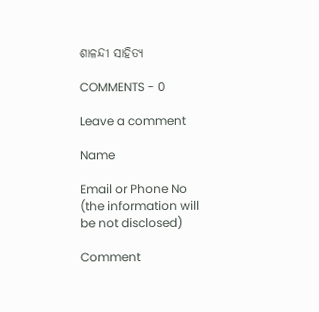ଶାଳନ୍ଦୀ ସାହିତ୍ଯ

COMMENTS - 0

Leave a comment

Name

Email or Phone No (the information will be not disclosed)

Comment